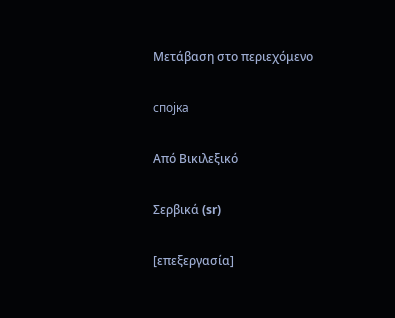Μετάβαση στο περιεχόμενο

спојка

Από Βικιλεξικό

Σερβικά (sr)

[επεξεργασία]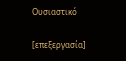Ουσιαστικό

[επεξεργασία]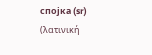спојка (sr) (λατινική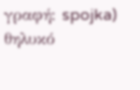γραφή: spojka) θηλυκό